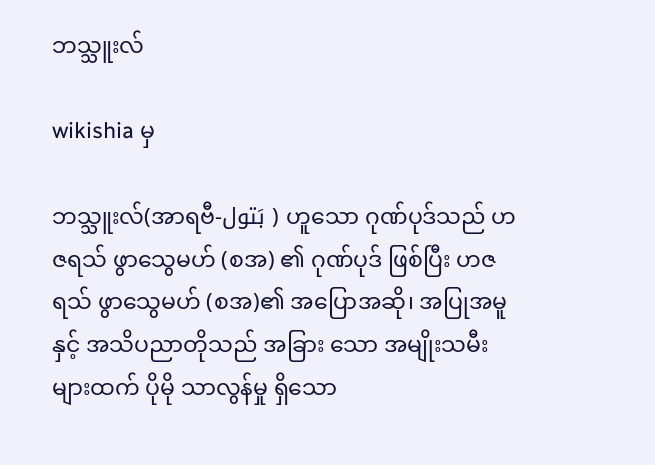ဘသ္သူးလ်

wikishia မှ

ဘသ္သူးလ်(အာရဗီ-بَتول ) ဟူသော ဂုဏ်ပုဒ်သည် ဟဇရသ် ဖွာသွေမဟ် (စအ) ၏ ဂုဏ်ပုဒ် ဖြစ်ပြီး ဟဇရသ် ဖွာသွေမဟ် (စအ)၏ အပြောအဆို၊ အပြုအမူနှင့် အသိပညာတိုသည် အခြား သော အမျိုးသမီးများထက် ပိုမို သာလွန်မှု ရှိသော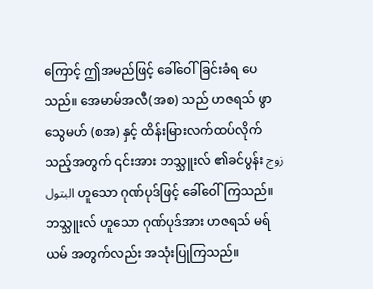ကြောင့် ဤအမည်ဖြင့် ခေါ်ဝေါ်ခြင်းခံရ ပေသည်။ အေမာမ်အလီ(အစ) သည် ဟဇရသ် ဖွာသွေမဟ် (စအ) နှင့် ထိန်းမြားလက်ထပ်လိုက်သည့်အတွက် ၎င်းအား ဘသ္သူးလ် ၏ခင်ပွန်း زوج البتول ဟူ‌သော ဂုဏ်ပုဒ်ဖြင့် ခေါ်ဝေါ်ကြသည်။ ဘသ္သူးလ် ဟူသော ဂုဏ်ပုဒ်အား ဟဇရသ် မရ်ယမ် အတွက်လည်း အသုံးပြုကြသည်။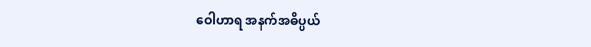ဝေါဟာရ အနက်အဓိပ္ပယ်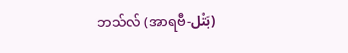ဘသ်လ် (အာရဗီ-بَتْل)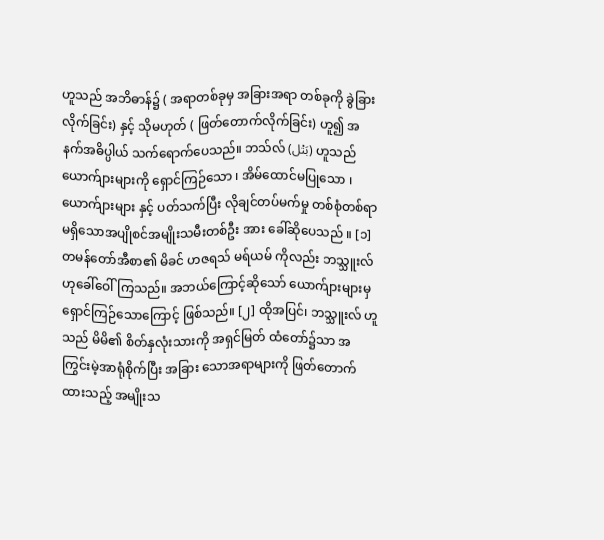ဟူသည် အဘိဓာန်၌ ( အရာတစ်ခုမှ အခြားအရာ တစ်ခုကို ခွဲခြားလိုက်ခြင်း) နှင့် သိုမဟုတ် ( ဖြတ်တောက်လိုက်ခြင်း) ဟူ၍ အနက်အဓိပ္ပါယ် သက်ရောက်ပေသည်။ ဘသ်လ် (بَتْل) ဟူသည် ယောက်ျားများကို ရှောင်ကြဉ်သော ၊ အိမ်ထောင်မပြုသော ၊ ယောက်ျားများ နှင့် ပတ်သက်ပြီး လိုချင်တပ်မက်မှု တစ်စုံတစ်ရာမရှိသောအပျိုစင်အမျိုးသမီးတစ်ဦး အား ခေါ်ဆိုပေသည် ။ [၁] တမန်တော်အီစာ၏ မိခင် ဟဇရသ် မရ်ယမ် ကိုလည်း ဘသ္သူးလ် ဟုခေါ်ဝေါ်ကြသည်။ အဘယ်ကြောင့်ဆိုသော် ယောက်ျားများမှ ရှောင်ကြဉ်သောကြောင့် ဖြစ်သည်။ [၂] ထိုအပြင်၊ ဘသ္သူးလ် ဟူ သည် မိမိ၏ စိတ်နှလုံးသားကို အရှင်မြတ် ထံတော်၌သာ အကြွင်းမဲ့အာရုံစိုက်ပြီး အခြား သောအရာများကို ဖြတ်တောက်ထားသည့် အမျိုးသ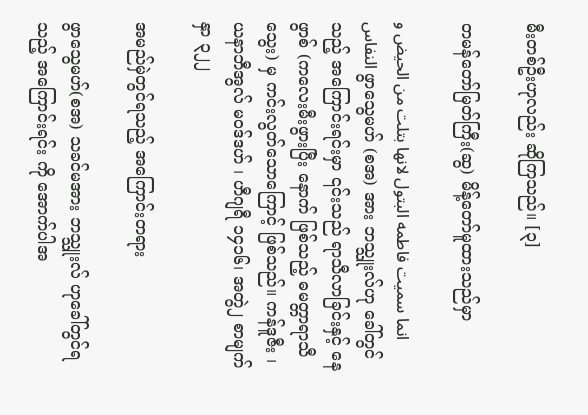မီးတစ်ဦးဟုလည်း ဆိုကြသည်။ [၃]

တမန်တော်မြတ်ကြီး(ဆွ) မိန့်တော်မူထားသည်မှာ

انما سمیت فاطمه البتول لانها بتلت من الحیض و النفاس ဖွာသွေမဟ် (စအ) အား ဘသ္သူးလ်ဟု ခေါ်တွင်သည့် အကြောင်းရင်းမှာ ၎င်းသည် ရာသီလာခြင်းနှင့် နေဖွာစ် (ကလေးမီးဖွားပြီး နောက် ဖြစ်သည့် ဓမတ္တာရာသီသွေး) မှ ကင်းလွတ်သောကြောင့် ဖြစ်သည်။ ကန်ဒူဇီး ၊ ယနာဘီအွလ် မ၀ဒ်ဒဟ် ၊ ဟီဂျရီ ၁၄၁၆၊ အတွဲ၂ စာမျက်နှာ ၃၂၂

အမည်မှဲတွင်ရသည့် အကြောင်းတရား

ဖွာသွေမဟ်(စအ) သခင်မအား ဘသ္သူးလ် ဟုခေါ်တွင်ရသည့် အကြောင်းရင်း ကို အောက်ပါအ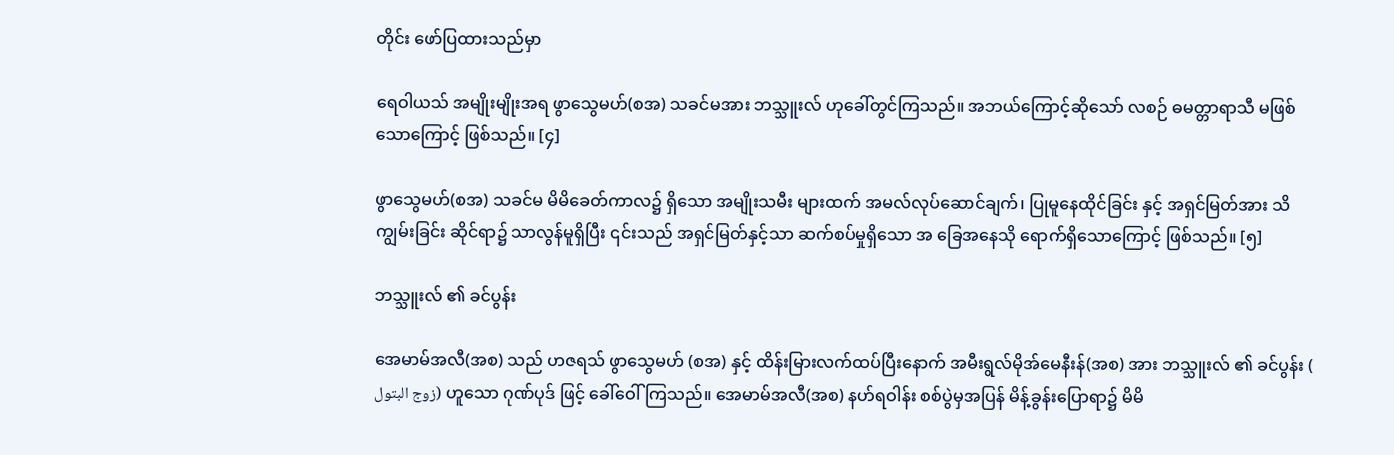တိုင်း ဖော်ပြထားသည်မှာ

ရေဝါယသ် အမျိုးမျိုးအရ ဖွာသွေမဟ်(စအ) သခင်မအား ဘသ္သူးလ် ဟုခေါ်တွင်ကြသည်။ အဘယ်ကြောင့်ဆိုသော် လစဉ် ဓမတ္တာရာသီ မဖြစ်သောကြောင့် ဖြစ်သည်။ [၄]

ဖွာသွေမဟ်(စအ) သခင်မ မိမိခေတ်ကာလ၌ ရှိသော အမျိုးသမီး များထက် အမလ်လုပ်ဆောင်ချက်၊ ပြုမူနေထိုင်ခြင်း နှင့် အရှင်မြတ်အား သိကျွမ်းခြင်း ဆိုင်ရာ၌ သာလွန်မူရှိပြီး ၎င်းသည် အရှင်မြတ်နှင့်သာ ဆက်စပ်မှုရှိသော အ ခြေအနေသို ရောက်ရှိသောကြောင့် ဖြစ်သည်။ [၅]

ဘသ္သူးလ် ၏ ခင်ပွန်း

အေမာမ်အလီ(အစ) သည် ဟဇရသ် ဖွာသွေမဟ် (စအ) နှင့် ထိန်းမြားလက်ထပ်ပြီးနောက် အမီးရွလ်မိုအ်မေနီးန်(အစ) အား ဘသ္သူးလ် ၏ ခင်ပွန်း ( زوج البتول) ဟူသော ဂုဏ်ပုဒ် ဖြင့် ခေါ်ဝေါ်ကြသည်။ အေမာမ်အလီ(အစ) နဟ်ရဝါန်း စစ်ပွဲမှအပြန် မိန့်ခွန်းပြောရာ၌ မိမိ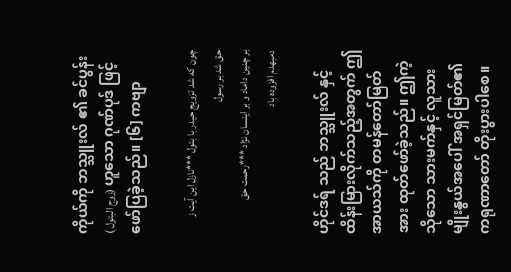ကိုယ်ကို ဘသ္သူးလ် ၏ ခင်ပွန်း ( زوج البتول) ဟူသော ဂုဏ်ပုဒ် ဖြင့် ဖော်ပြခဲ့သည်။ [၆] ကဗျာ

چون که شد تزویج حیدر با بتول ***نازل این آیت ز حق شد بر رسول
بر چنین داماد و بر اینسان نژاد ***رحمت حق دمبهدم افزوده باد

ဟိုင်ဒရ် သည် ဘသ္သူးလ် နှင့် ထိန်းမြားလိုက်သည့်အတွက် ဤအာယသ်ကို တမန်တော်မြတ်အား ထုတ်ဖော်ခဲ့သည်။ ဤကဲ့သိုသော သားမက်နှင့် လူသားမျိုးနွယ်အပေါ် အရှင်မြတ်၏ ကရုဏာတော် တိုးပွားပါစေ။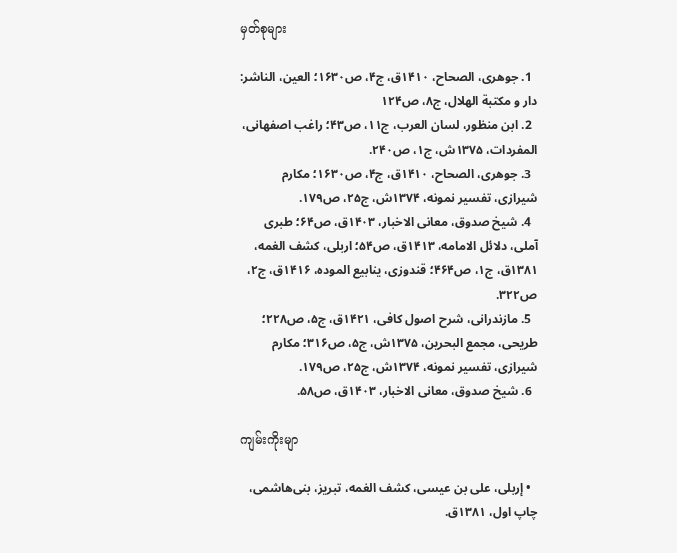မှတ်စုများ

  1. جوهری، الصحاح، ۱۴۱۰ق، ج۴، ص۱۶۳۰؛ العین، الناشر: دار و مكتبة الهلال، ج۸، ص۱۲۴
  2. ابن منظور، لسان العرب، ج۱۱، ص۴۳؛ راغب اصفهانی، المفردات، ۱۳۷۵ش، ج۱، ص۲۴۰.
  3. جوهری، الصحاح، ۱۴۱۰ق، ج۴، ص۱۶۳۰؛ مکارم شیرازی، تفسیر نمونه، ۱۳۷۴ش، ج۲۵، ص۱۷۹.
  4. شیخ صدوق، معانی الاخبار، ۱۴۰۳ق، ص۶۴؛ طبری آملی، دلائل الامامه، ۱۴۱۳ق، ص۵۴؛ اربلی، کشف الغمه، ۱۳۸۱ق، ج۱، ص۴۶۴؛ قندوزی، ینابیع الموده، ۱۴۱۶ق، ج۲، ص۳۲۲.
  5. مازندرانی، شرح اصول کافی، ۱۴۲۱ق، ج۵، ص۲۲۸؛ طریحی، مجمع البحرین، ۱۳۷۵ش، ج۵، ص۳۱۶؛ مکارم شیرازی، تفسیر نمونه، ۱۳۷۴ش، ج۲۵، ص۱۷۹.
  6. شیخ صدوق، معانی الاخبار، ۱۴۰۳ق، ص۵۸.

ကျမ်းကိုးမျာ

  • إربلی، علی بن عیسی، کشف الغمه، تبریز، بنی‌هاشمی، چاپ اول، ۱۳۸۱ق.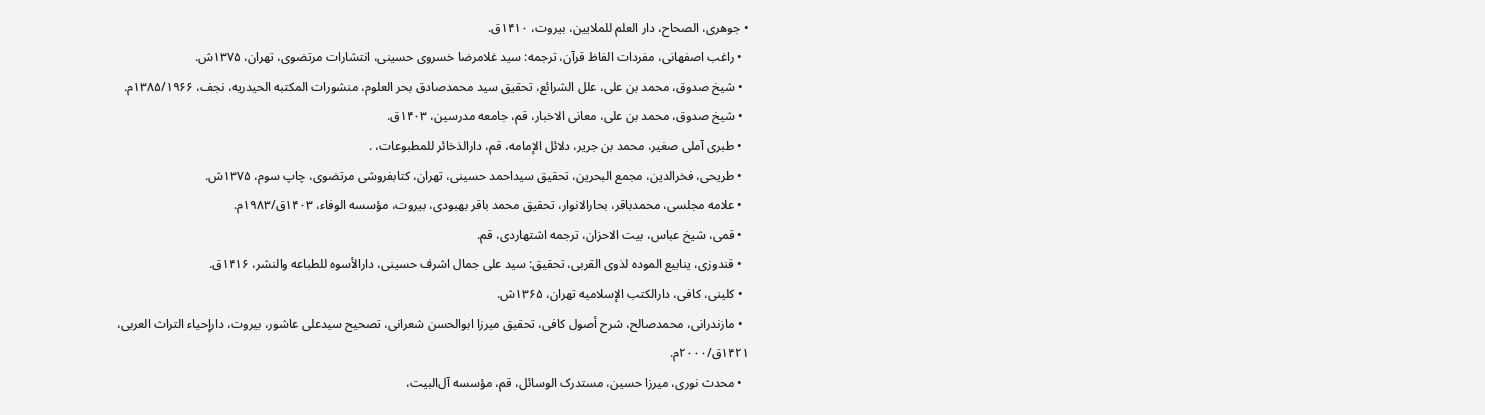• جوهری، الصحاح، دار العلم للملایین، بیروت، ۱۴۱۰ق.
  • راغب اصفهانی، مفردات الفاظ قرآن، ترجمه: سید غلامرضا خسروی حسینی، انتشارات مرتضوی، تهران، ۱۳۷۵ش.
  • شیخ صدوق، محمد بن علی، علل الشرائع، تحقیق سید محمدصادق بحر العلوم، منشورات المکتبه الحیدریه، نجف، ۱۳۸۵/۱۹۶۶م.
  • شیخ صدوق، محمد بن علی، معانی الاخبار، قم، جامعه مدرسین، ۱۴۰۳ق.
  • طبری آملی صغیر، محمد بن جریر، دلائل الإمامه،‌ قم، دارالذخائر للمطبوعات، .
  • طریحی، فخرالدین، مجمع البحرین، تحقیق سیداحمد حسینی، تهران، کتابفروشی مرتضوی، چاپ سوم، ۱۳۷۵ش.
  • علامه مجلسی، محمدباقر، بحارالانوار، تحقیق محمد باقر بهبودی، بیروت، مؤسسه الوفاء، ۱۴۰۳ق/۱۹۸۳م.
  • قمی، شیخ عباس، بیت الاحزان، ترجمه اشتهاردی، قم.
  • قندوزی، ینابیع الموده لذوی القربی، تحقیق: سید علی جمال اشرف حسینی،‌ دارالأسوه للطباعه والنشر، ۱۴۱۶ق.
  • کلینی، کافی،‌ دارالکتب الإسلامیه تهران، ۱۳۶۵ش.
  • مازندرانی، محمدصالح، شرح أصول کافی، تحقیق میرزا ابوالحسن شعرانی، تصحیح سیدعلی عاشور،‌ بیروت، دارإحیاء التراث العربی، ۱۴۲۱ق/۲۰۰۰م.
  • محدث نوری، میرزا حسین، مستدرک الوسائل، قم، مؤسسه آل‌البیت،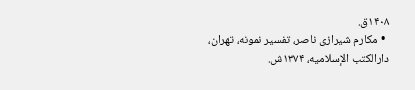۱۴۰۸ق.
  • مکارم شیرازی ناصر، تفسیر نمونه، تهران، دارالکتب الإسلامیه، ۱۳۷۴ش.